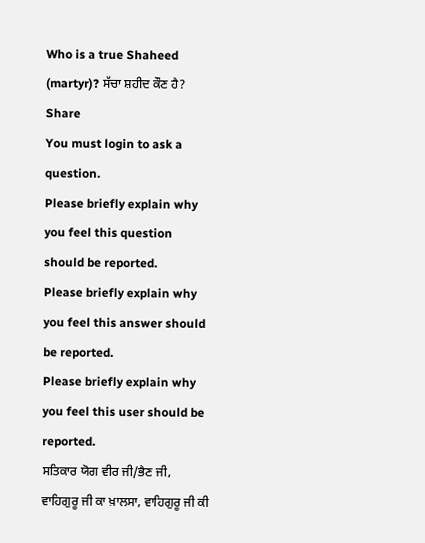Who is a true Shaheed (martyr)? ਸੱਚਾ ਸ਼ਹੀਦ ਕੌਣ ਹੈ?
Share
You must login to ask a question.
Please briefly explain why you feel this question should be reported.
Please briefly explain why you feel this answer should be reported.
Please briefly explain why you feel this user should be reported.
ਸਤਿਕਾਰ ਯੋਗ ਵੀਰ ਜੀ/ਭੈਣ ਜੀ,
ਵਾਹਿਗੁਰੂ ਜੀ ਕਾ ਖ਼ਾਲਸਾ, ਵਾਹਿਗੁਰੂ ਜੀ ਕੀ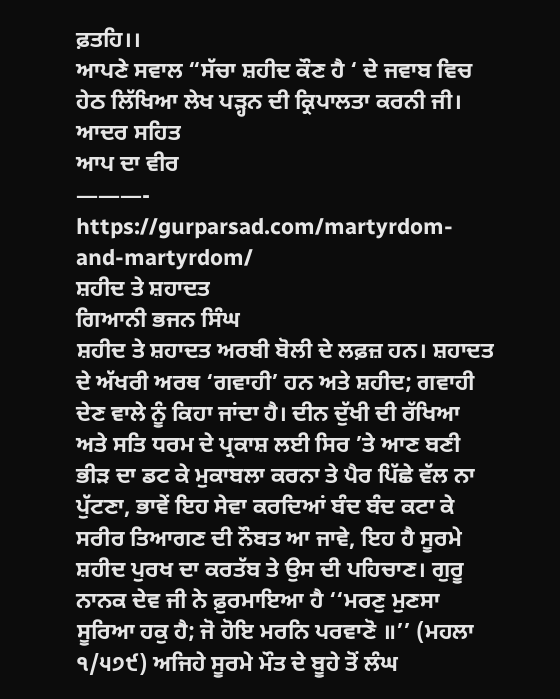ਫ਼ਤਹਿ।।
ਆਪਣੇ ਸਵਾਲ “ਸੱਚਾ ਸ਼ਹੀਦ ਕੌਣ ਹੈ ‘ ਦੇ ਜਵਾਬ ਵਿਚ ਹੇਠ ਲਿੱਖਿਆ ਲੇਖ ਪੜ੍ਹਨ ਦੀ ਕ੍ਰਿਪਾਲਤਾ ਕਰਨੀ ਜੀ।
ਆਦਰ ਸਹਿਤ
ਆਪ ਦਾ ਵੀਰ
———-
https://gurparsad.com/martyrdom-and-martyrdom/
ਸ਼ਹੀਦ ਤੇ ਸ਼ਹਾਦਤ
ਗਿਆਨੀ ਭਜਨ ਸਿੰਘ
ਸ਼ਹੀਦ ਤੇ ਸ਼ਹਾਦਤ ਅਰਬੀ ਬੋਲੀ ਦੇ ਲਫ਼ਜ਼ ਹਨ। ਸ਼ਹਾਦਤ ਦੇ ਅੱਖਰੀ ਅਰਥ ‘ਗਵਾਹੀ’ ਹਨ ਅਤੇ ਸ਼ਹੀਦ; ਗਵਾਹੀ ਦੇਣ ਵਾਲੇ ਨੂੰ ਕਿਹਾ ਜਾਂਦਾ ਹੈ। ਦੀਨ ਦੁੱਖੀ ਦੀ ਰੱਖਿਆ ਅਤੇ ਸਤਿ ਧਰਮ ਦੇ ਪ੍ਰਕਾਸ਼ ਲਈ ਸਿਰ ’ਤੇ ਆਣ ਬਣੀ ਭੀੜ ਦਾ ਡਟ ਕੇ ਮੁਕਾਬਲਾ ਕਰਨਾ ਤੇ ਪੈਰ ਪਿੱਛੇ ਵੱਲ ਨਾ ਪੁੱਟਣਾ, ਭਾਵੇਂ ਇਹ ਸੇਵਾ ਕਰਦਿਆਂ ਬੰਦ ਬੰਦ ਕਟਾ ਕੇ ਸਰੀਰ ਤਿਆਗਣ ਦੀ ਨੌਬਤ ਆ ਜਾਵੇ, ਇਹ ਹੈ ਸੂਰਮੇ ਸ਼ਹੀਦ ਪੁਰਖ ਦਾ ਕਰਤੱਬ ਤੇ ਉਸ ਦੀ ਪਹਿਚਾਣ। ਗੁਰੂ ਨਾਨਕ ਦੇਵ ਜੀ ਨੇ ਫ਼ੁਰਮਾਇਆ ਹੈ ‘‘ਮਰਣੁ ਮੁਣਸਾ ਸੂਰਿਆ ਹਕੁ ਹੈ; ਜੋ ਹੋਇ ਮਰਨਿ ਪਰਵਾਣੋ ॥’’ (ਮਹਲਾ ੧/੫੭੯) ਅਜਿਹੇ ਸੂਰਮੇ ਮੌਤ ਦੇ ਬੂਹੇ ਤੋਂ ਲੰਘ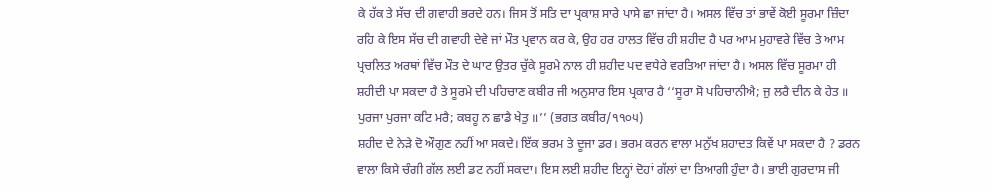ਕੇ ਹੱਕ ਤੇ ਸੱਚ ਦੀ ਗਵਾਹੀ ਭਰਦੇ ਹਨ। ਜਿਸ ਤੋਂ ਸਤਿ ਦਾ ਪ੍ਰਕਾਸ਼ ਸਾਰੇ ਪਾਸੇ ਛਾ ਜਾਂਦਾ ਹੈ। ਅਸਲ ਵਿੱਚ ਤਾਂ ਭਾਵੇਂ ਕੋਈ ਸੂਰਮਾ ਜ਼ਿੰਦਾ ਰਹਿ ਕੇ ਇਸ ਸੱਚ ਦੀ ਗਵਾਹੀ ਦੇਵੇ ਜਾਂ ਮੌਤ ਪ੍ਰਵਾਨ ਕਰ ਕੇ, ਉਹ ਹਰ ਹਾਲਤ ਵਿੱਚ ਹੀ ਸ਼ਹੀਦ ਹੈ ਪਰ ਆਮ ਮੁਹਾਵਰੇ ਵਿੱਚ ਤੇ ਆਮ ਪ੍ਰਚਲਿਤ ਅਰਥਾਂ ਵਿੱਚ ਮੌਤ ਦੇ ਘਾਟ ਉਤਰ ਚੁੱਕੇ ਸੂਰਮੇ ਨਾਲ ਹੀ ਸ਼ਹੀਦ ਪਦ ਵਧੇਰੇ ਵਰਤਿਆ ਜਾਂਦਾ ਹੈ। ਅਸਲ ਵਿੱਚ ਸੂਰਮਾ ਹੀ ਸ਼ਹੀਦੀ ਪਾ ਸਕਦਾ ਹੈ ਤੇ ਸੂਰਮੇ ਦੀ ਪਹਿਚਾਣ ਕਬੀਰ ਜੀ ਅਨੁਸਾਰ ਇਸ ਪ੍ਰਕਾਰ ਹੈ ‘‘ਸੂਰਾ ਸੋ ਪਹਿਚਾਨੀਐ; ਜੁ ਲਰੈ ਦੀਨ ਕੇ ਹੇਤ ॥ ਪੁਰਜਾ ਪੁਰਜਾ ਕਟਿ ਮਰੈ; ਕਬਹੂ ਨ ਛਾਡੈ ਖੇਤੁ ॥’’ (ਭਗਤ ਕਬੀਰ/੧੧੦੫)
ਸ਼ਹੀਦ ਦੇ ਨੇੜੇ ਦੋ ਔਗੁਣ ਨਹੀਂ ਆ ਸਕਦੇ। ਇੱਕ ਭਰਮ ਤੇ ਦੂਜਾ ਡਰ। ਭਰਮ ਕਰਨ ਵਾਲਾ ਮਨੁੱਖ ਸ਼ਹਾਦਤ ਕਿਵੇਂ ਪਾ ਸਕਦਾ ਹੈ ? ਡਰਨ ਵਾਲਾ ਕਿਸੇ ਚੰਗੀ ਗੱਲ ਲਈ ਡਟ ਨਹੀਂ ਸਕਦਾ। ਇਸ ਲਈ ਸ਼ਹੀਦ ਇਨ੍ਹਾਂ ਦੋਹਾਂ ਗੱਲਾਂ ਦਾ ਤਿਆਗੀ ਹੁੰਦਾ ਹੈ। ਭਾਈ ਗੁਰਦਾਸ ਜੀ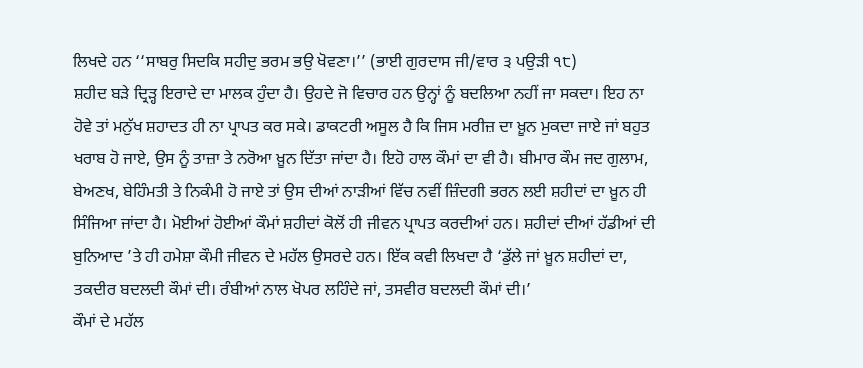ਲਿਖਦੇ ਹਨ ‘‘ਸਾਬਰੁ ਸਿਦਕਿ ਸਹੀਦੁ ਭਰਮ ਭਉ ਖੋਵਣਾ।’’ (ਭਾਈ ਗੁਰਦਾਸ ਜੀ/ਵਾਰ ੩ ਪਉੜੀ ੧੮)
ਸ਼ਹੀਦ ਬੜੇ ਦ੍ਰਿੜ੍ਹ ਇਰਾਦੇ ਦਾ ਮਾਲਕ ਹੁੰਦਾ ਹੈ। ਉਹਦੇ ਜੋ ਵਿਚਾਰ ਹਨ ਉਨ੍ਹਾਂ ਨੂੰ ਬਦਲਿਆ ਨਹੀਂ ਜਾ ਸਕਦਾ। ਇਹ ਨਾ ਹੋਵੇ ਤਾਂ ਮਨੁੱਖ ਸ਼ਹਾਦਤ ਹੀ ਨਾ ਪ੍ਰਾਪਤ ਕਰ ਸਕੇ। ਡਾਕਟਰੀ ਅਸੂਲ ਹੈ ਕਿ ਜਿਸ ਮਰੀਜ਼ ਦਾ ਖ਼ੂਨ ਮੁਕਦਾ ਜਾਏ ਜਾਂ ਬਹੁਤ ਖਰਾਬ ਹੋ ਜਾਏ, ਉਸ ਨੂੰ ਤਾਜ਼ਾ ਤੇ ਨਰੋਆ ਖ਼ੂਨ ਦਿੱਤਾ ਜਾਂਦਾ ਹੈ। ਇਹੋ ਹਾਲ ਕੌਮਾਂ ਦਾ ਵੀ ਹੈ। ਬੀਮਾਰ ਕੌਮ ਜਦ ਗੁਲਾਮ, ਬੇਅਣਖ, ਬੇਹਿੰਮਤੀ ਤੇ ਨਿਕੰਮੀ ਹੋ ਜਾਏ ਤਾਂ ਉਸ ਦੀਆਂ ਨਾੜੀਆਂ ਵਿੱਚ ਨਵੀਂ ਜ਼ਿੰਦਗੀ ਭਰਨ ਲਈ ਸ਼ਹੀਦਾਂ ਦਾ ਖ਼ੂਨ ਹੀ ਸਿੰਜਿਆ ਜਾਂਦਾ ਹੈ। ਮੋਈਆਂ ਹੋਈਆਂ ਕੌਮਾਂ ਸ਼ਹੀਦਾਂ ਕੋਲੋਂ ਹੀ ਜੀਵਨ ਪ੍ਰਾਪਤ ਕਰਦੀਆਂ ਹਨ। ਸ਼ਹੀਦਾਂ ਦੀਆਂ ਹੱਡੀਆਂ ਦੀ ਬੁਨਿਆਦ ’ਤੇ ਹੀ ਹਮੇਸ਼ਾ ਕੌਮੀ ਜੀਵਨ ਦੇ ਮਹੱਲ ਉਸਰਦੇ ਹਨ। ਇੱਕ ਕਵੀ ਲਿਖਦਾ ਹੈ ‘ਡੁੱਲੇ ਜਾਂ ਖ਼ੂਨ ਸ਼ਹੀਦਾਂ ਦਾ, ਤਕਦੀਰ ਬਦਲਦੀ ਕੌਮਾਂ ਦੀ। ਰੰਬੀਆਂ ਨਾਲ ਖੋਪਰ ਲਹਿੰਦੇ ਜਾਂ, ਤਸਵੀਰ ਬਦਲਦੀ ਕੌਮਾਂ ਦੀ।’
ਕੌਮਾਂ ਦੇ ਮਹੱਲ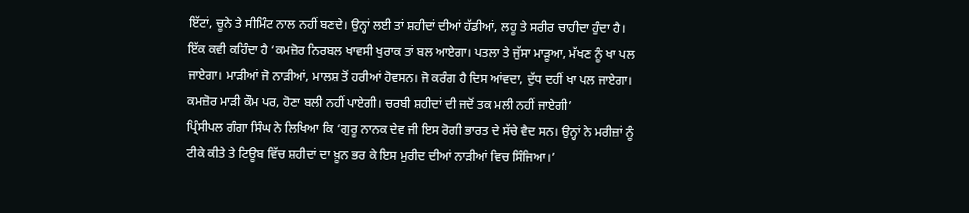ਇੱਟਾਂ, ਚੂਨੇ ਤੇ ਸੀਮਿੰਟ ਨਾਲ ਨਹੀਂ ਬਣਦੇ। ਉਨ੍ਹਾਂ ਲਈ ਤਾਂ ਸ਼ਹੀਦਾਂ ਦੀਆਂ ਹੱਡੀਆਂ, ਲਹੂ ਤੇ ਸਰੀਰ ਚਾਹੀਦਾ ਹੁੰਦਾ ਹੈ। ਇੱਕ ਕਵੀ ਕਹਿੰਦਾ ਹੈ ‘ਕਮਜ਼ੋਰ ਨਿਰਬਲ ਖਾਵਸੀ ਖੁਰਾਕ ਤਾਂ ਬਲ ਆਏਗਾ। ਪਤਲਾ ਤੇ ਜੁੱਸਾ ਮਾੜੂਆ, ਮੱਖਣ ਨੂੰ ਖਾ ਪਲ ਜਾਏਗਾ। ਮਾੜੀਆਂ ਜੋ ਨਾੜੀਆਂ, ਮਾਲਸ਼ ਤੋਂ ਹਰੀਆਂ ਹੋਵਸਨ। ਜੋ ਕਰੰਗ ਹੈ ਦਿਸ ਆਂਵਦਾ, ਦੁੱਧ ਦਹੀਂ ਖਾ ਪਲ ਜਾਏਗਾ। ਕਮਜ਼ੋਰ ਮਾੜੀ ਕੌਮ ਪਰ, ਹੋਣਾ ਬਲੀ ਨਹੀਂ ਪਾਏਗੀ। ਚਰਬੀ ਸ਼ਹੀਦਾਂ ਦੀ ਜਦੋਂ ਤਕ ਮਲੀ ਨਹੀਂ ਜਾਏਗੀ’
ਪ੍ਰਿੰਸੀਪਲ ਗੰਗਾ ਸਿੰਘ ਨੇ ਲਿਖਿਆ ਕਿ ‘ਗੁਰੂ ਨਾਨਕ ਦੇਵ ਜੀ ਇਸ ਰੋਗੀ ਭਾਰਤ ਦੇ ਸੱਚੇ ਵੈਦ ਸਨ। ਉਨ੍ਹਾਂ ਨੇ ਮਰੀਜ਼ਾਂ ਨੂੰ ਟੀਕੇ ਕੀਤੇ ਤੇ ਟਿਊਬ ਵਿੱਚ ਸ਼ਹੀਦਾਂ ਦਾ ਖ਼ੂਨ ਭਰ ਕੇ ਇਸ ਮੁਰੀਦ ਦੀਆਂ ਨਾੜੀਆਂ ਵਿਚ ਸਿੰਜਿਆ।’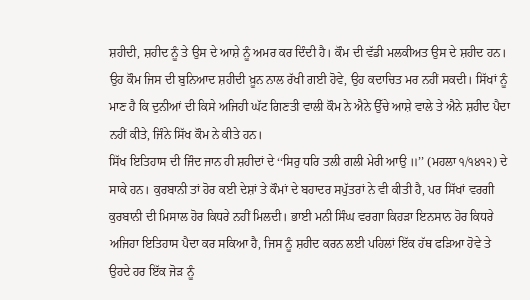ਸ਼ਹੀਦੀ, ਸ਼ਹੀਦ ਨੂੰ ਤੇ ਉਸ ਦੇ ਆਸ਼ੇ ਨੂੰ ਅਮਰ ਕਰ ਦਿੰਦੀ ਹੈ। ਕੌਮ ਦੀ ਵੱਡੀ ਮਲਕੀਅਤ ਉਸ ਦੇ ਸ਼ਹੀਦ ਹਨ। ਉਹ ਕੌਮ ਜਿਸ ਦੀ ਬੁਨਿਆਦ ਸ਼ਹੀਦੀ ਖ਼ੂਨ ਨਾਲ ਰੱਖੀ ਗਈ ਹੋਵੇ, ਉਹ ਕਦਾਚਿਤ ਮਰ ਨਹੀਂ ਸਕਦੀ। ਸਿੱਖਾਂ ਨੂੰ ਮਾਣ ਹੈ ਕਿ ਦੁਨੀਆਂ ਦੀ ਕਿਸੇ ਅਜਿਹੀ ਘੱਟ ਗਿਣਤੀ ਵਾਲੀ ਕੌਮ ਨੇ ਐਨੇ ਉੱਚੇ ਆਸ਼ੇ ਵਾਲੇ ਤੇ ਐਨੇ ਸ਼ਹੀਦ ਪੈਦਾ ਨਹੀਂ ਕੀਤੇ, ਜਿੰਨੇ ਸਿੱਖ ਕੌਮ ਨੇ ਕੀਤੇ ਹਨ।
ਸਿੱਖ ਇਤਿਹਾਸ ਦੀ ਜਿੰਦ ਜਾਨ ਹੀ ਸ਼ਹੀਦਾਂ ਦੇ ‘‘ਸਿਰੁ ਧਰਿ ਤਲੀ ਗਲੀ ਮੇਰੀ ਆਉ ॥’’ (ਮਹਲਾ ੧/੧੪੧੨) ਦੇ ਸਾਕੇ ਹਨ। ਕੁਰਬਾਨੀ ਤਾਂ ਹੋਰ ਕਈ ਦੇਸ਼ਾਂ ਤੇ ਕੌਮਾਂ ਦੇ ਬਹਾਦਰ ਸਪੁੱਤਰਾਂ ਨੇ ਵੀ ਕੀਤੀ ਹੈ, ਪਰ ਸਿੱਖਾਂ ਵਰਗੀ ਕੁਰਬਾਨੀ ਦੀ ਮਿਸਾਲ ਹੋਰ ਕਿਧਰੇ ਨਹੀਂ ਮਿਲਦੀ। ਭਾਈ ਮਨੀ ਸਿੰਘ ਵਰਗਾ ਕਿਹੜਾ ਇਨਸਾਨ ਹੋਰ ਕਿਧਰੇ ਅਜਿਹਾ ਇਤਿਹਾਸ ਪੈਦਾ ਕਰ ਸਕਿਆ ਹੈ, ਜਿਸ ਨੂੰ ਸ਼ਹੀਦ ਕਰਨ ਲਈ ਪਹਿਲਾਂ ਇੱਕ ਹੱਥ ਫੜਿਆ ਹੋਵੇ ਤੇ ਉਹਦੇ ਹਰ ਇੱਕ ਜੋੜ ਨੂੰ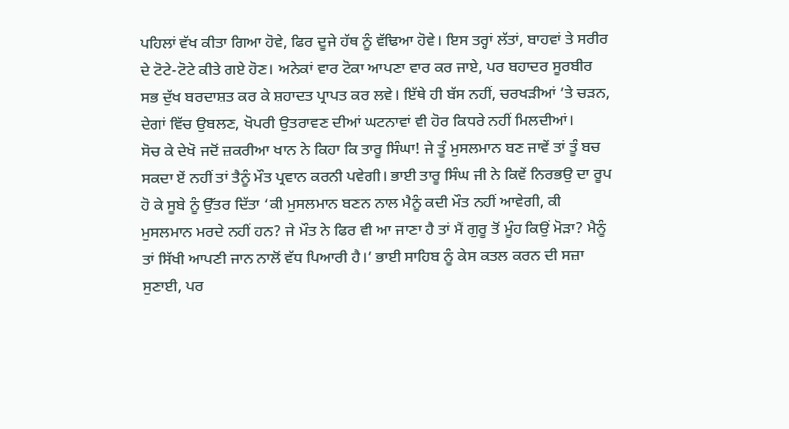ਪਹਿਲਾਂ ਵੱਖ ਕੀਤਾ ਗਿਆ ਹੋਵੇ, ਫਿਰ ਦੂਜੇ ਹੱਥ ਨੂੰ ਵੱਢਿਆ ਹੋਵੇ। ਇਸ ਤਰ੍ਹਾਂ ਲੱਤਾਂ, ਬਾਹਵਾਂ ਤੇ ਸਰੀਰ ਦੇ ਟੋਟੇ-ਟੋਟੇ ਕੀਤੇ ਗਏ ਹੋਣ। ਅਨੇਕਾਂ ਵਾਰ ਟੋਕਾ ਆਪਣਾ ਵਾਰ ਕਰ ਜਾਏ, ਪਰ ਬਹਾਦਰ ਸੂਰਬੀਰ ਸਭ ਦੁੱਖ ਬਰਦਾਸ਼ਤ ਕਰ ਕੇ ਸ਼ਹਾਦਤ ਪ੍ਰਾਪਤ ਕਰ ਲਵੇ। ਇੱਥੇ ਹੀ ਬੱਸ ਨਹੀਂ, ਚਰਖੜੀਆਂ ’ਤੇ ਚੜਨ, ਦੇਗਾਂ ਵਿੱਚ ਉਬਲਣ, ਖੋਪਰੀ ਉਤਰਾਵਣ ਦੀਆਂ ਘਟਨਾਵਾਂ ਵੀ ਹੋਰ ਕਿਧਰੇ ਨਹੀਂ ਮਿਲਦੀਆਂ।
ਸੋਚ ਕੇ ਦੇਖੋ ਜਦੋਂ ਜ਼ਕਰੀਆ ਖਾਨ ਨੇ ਕਿਹਾ ਕਿ ਤਾਰੂ ਸਿੰਘਾ! ਜੇ ਤੂੰ ਮੁਸਲਮਾਨ ਬਣ ਜਾਵੇਂ ਤਾਂ ਤੂੰ ਬਚ ਸਕਦਾ ਏਂ ਨਹੀਂ ਤਾਂ ਤੈਨੂੰ ਮੌਤ ਪ੍ਰਵਾਨ ਕਰਨੀ ਪਵੇਗੀ। ਭਾਈ ਤਾਰੂ ਸਿੰਘ ਜੀ ਨੇ ਕਿਵੇਂ ਨਿਰਭਉ ਦਾ ਰੂਪ ਹੋ ਕੇ ਸੂਬੇ ਨੂੰ ਉੱਤਰ ਦਿੱਤਾ ‘ਕੀ ਮੁਸਲਮਾਨ ਬਣਨ ਨਾਲ ਮੈਨੂੰ ਕਦੀ ਮੌਤ ਨਹੀਂ ਆਵੇਗੀ, ਕੀ ਮੁਸਲਮਾਨ ਮਰਦੇ ਨਹੀਂ ਹਨ? ਜੇ ਮੌਤ ਨੇ ਫਿਰ ਵੀ ਆ ਜਾਣਾ ਹੈ ਤਾਂ ਮੈਂ ਗੁਰੂ ਤੋਂ ਮੂੰਹ ਕਿਉਂ ਮੋੜਾ? ਮੈਨੂੰ ਤਾਂ ਸਿੱਖੀ ਆਪਣੀ ਜਾਨ ਨਾਲੋਂ ਵੱਧ ਪਿਆਰੀ ਹੈ।’ ਭਾਈ ਸਾਹਿਬ ਨੂੰ ਕੇਸ ਕਤਲ ਕਰਨ ਦੀ ਸਜ਼ਾ ਸੁਣਾਈ, ਪਰ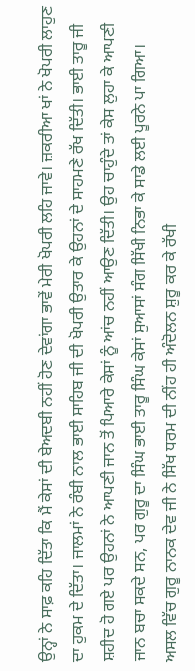ਉਨ੍ਹਾਂ ਨੇ ਸਾਫ਼ ਕਹਿ ਦਿੱਤਾ ਕਿ ਮੈਂ ਕੇਸਾਂ ਦੀ ਬੇਅਦਬੀ ਨਹੀਂ ਹੋਣ ਦੇਵਾਂਗਾ ਭਾਵੇਂ ਮੇਰੀ ਖੋਪਰੀ ਲਹਿ ਜਾਵੇ। ਜ਼ਕਰੀਆ ਖਾਂ ਨੇ ਖੋਪਰੀ ਲਾਹੁਣ ਦਾ ਹੁਕਮ ਦੇ ਦਿੱਤਾ। ਜਾਲਮਾਂ ਨੇ ਰੰਬੀ ਨਾਲ ਭਾਈ ਸਾਹਿਬ ਜੀ ਦੀ ਖੋਪਰੀ ਉਤਾਰ ਕੇ ਉਹਨਾਂ ਦੇ ਸਾਹਮਣੇ ਰੱਖ ਦਿੱਤੀ। ਭਾਈ ਤਾਰੂ ਜੀ ਸ਼ਹੀਦ ਹੋ ਗਏ ਪਰ ਉਹਨਾਂ ਨੇ ਆਪਣੀ ਜਾਨ ਤੋਂ ਪਿਆਰੇ ਕੇਸਾਂ ਨੂੰ ਆਂਚ ਨਹੀਂ ਆਉਣ ਦਿੱਤੀ। ਉਹ ਚਾਹੁੰਦੇ ਤਾਂ ਕੇਸ ਲੁਹਾ ਕੇ ਆਪਣੀ ਜਾਨ ਬਚਾ ਸਕਦੇ ਸਨ, ਪਰ ਗੁਰੂ ਦਾ ਸਿੰਘ ਭਾਈ ਤਾਰੂ ਸਿੰਘ ਕੇਸਾਂ ਸੁਆਸਾਂ ਸੰਗ ਸਿੱਖੀ ਨਿਭਾ ਕੇ ਸਾਡੇ ਲਈ ਪੂਰਨੇ ਪਾ ਗਿਆ।
ਅਸਲ ਵਿੱਚ ਗੁਰੂ ਨਾਨਕ ਦੇਵ ਜੀ ਨੇ ਸਿੱਖ ਧਰਮ ਦੀ ਨੀਂਹ ਹੀ ਅੰਦੋਲਨ ਸ਼ੁਰੂ ਕਰ ਕੇ ਰੱਖੀ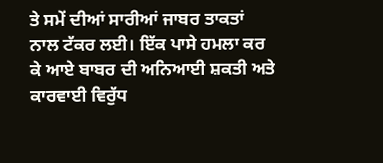ਤੇ ਸਮੇਂ ਦੀਆਂ ਸਾਰੀਆਂ ਜਾਬਰ ਤਾਕਤਾਂ ਨਾਲ ਟੱਕਰ ਲਈ। ਇੱਕ ਪਾਸੇ ਹਮਲਾ ਕਰ ਕੇ ਆਏ ਬਾਬਰ ਦੀ ਅਨਿਆਈ ਸ਼ਕਤੀ ਅਤੇ ਕਾਰਵਾਈ ਵਿਰੁੱਧ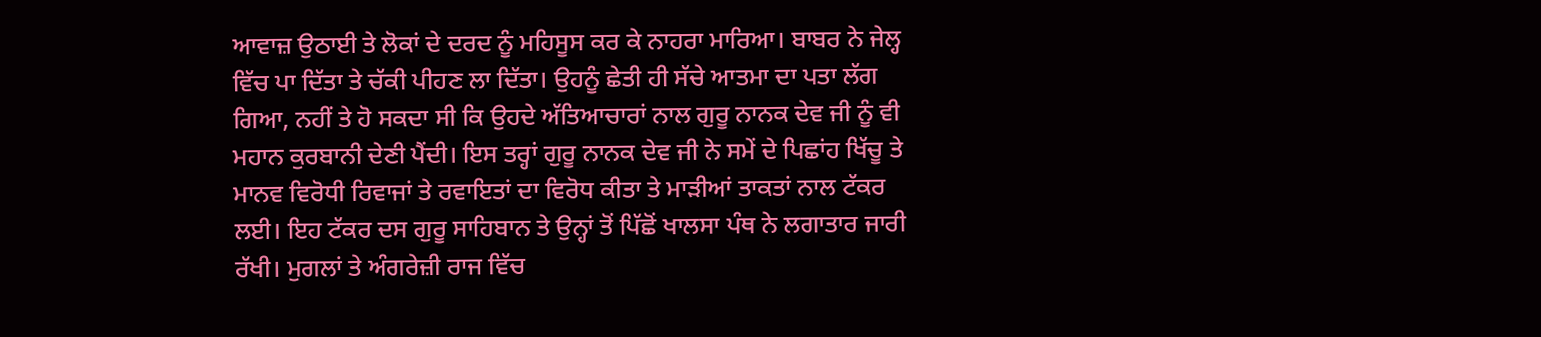ਆਵਾਜ਼ ਉਠਾਈ ਤੇ ਲੋਕਾਂ ਦੇ ਦਰਦ ਨੂੰ ਮਹਿਸੂਸ ਕਰ ਕੇ ਨਾਹਰਾ ਮਾਰਿਆ। ਬਾਬਰ ਨੇ ਜੇਲ੍ਹ ਵਿੱਚ ਪਾ ਦਿੱਤਾ ਤੇ ਚੱਕੀ ਪੀਹਣ ਲਾ ਦਿੱਤਾ। ਉਹਨੂੰ ਛੇਤੀ ਹੀ ਸੱਚੇ ਆਤਮਾ ਦਾ ਪਤਾ ਲੱਗ ਗਿਆ, ਨਹੀਂ ਤੇ ਹੋ ਸਕਦਾ ਸੀ ਕਿ ਉਹਦੇ ਅੱਤਿਆਚਾਰਾਂ ਨਾਲ ਗੁਰੂ ਨਾਨਕ ਦੇਵ ਜੀ ਨੂੰ ਵੀ ਮਹਾਨ ਕੁਰਬਾਨੀ ਦੇਣੀ ਪੈਂਦੀ। ਇਸ ਤਰ੍ਹਾਂ ਗੁਰੂ ਨਾਨਕ ਦੇਵ ਜੀ ਨੇ ਸਮੇਂ ਦੇ ਪਿਛਾਂਹ ਖਿੱਚੂ ਤੇ ਮਾਨਵ ਵਿਰੋਧੀ ਰਿਵਾਜਾਂ ਤੇ ਰਵਾਇਤਾਂ ਦਾ ਵਿਰੋਧ ਕੀਤਾ ਤੇ ਮਾੜੀਆਂ ਤਾਕਤਾਂ ਨਾਲ ਟੱਕਰ ਲਈ। ਇਹ ਟੱਕਰ ਦਸ ਗੁਰੂ ਸਾਹਿਬਾਨ ਤੇ ਉਨ੍ਹਾਂ ਤੋਂ ਪਿੱਛੋਂ ਖਾਲਸਾ ਪੰਥ ਨੇ ਲਗਾਤਾਰ ਜਾਰੀ ਰੱਖੀ। ਮੁਗਲਾਂ ਤੇ ਅੰਗਰੇਜ਼ੀ ਰਾਜ ਵਿੱਚ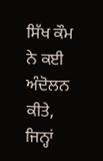ਸਿੱਖ ਕੌਮ ਨੇ ਕਈ ਅੰਦੋਲਨ ਕੀਤੇ, ਜਿਨ੍ਹਾਂ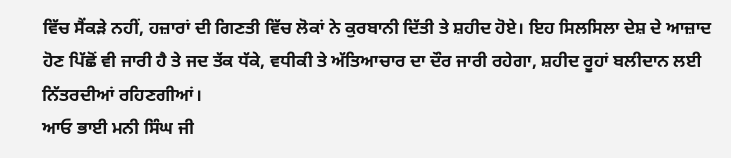ਵਿੱਚ ਸੈਂਕੜੇ ਨਹੀਂ, ਹਜ਼ਾਰਾਂ ਦੀ ਗਿਣਤੀ ਵਿੱਚ ਲੋਕਾਂ ਨੇ ਕੁਰਬਾਨੀ ਦਿੱਤੀ ਤੇ ਸ਼ਹੀਦ ਹੋਏ। ਇਹ ਸਿਲਸਿਲਾ ਦੇਸ਼ ਦੇ ਆਜ਼ਾਦ ਹੋਣ ਪਿੱਛੋਂ ਵੀ ਜਾਰੀ ਹੈ ਤੇ ਜਦ ਤੱਕ ਧੱਕੇ, ਵਧੀਕੀ ਤੇ ਅੱਤਿਆਚਾਰ ਦਾ ਦੌਰ ਜਾਰੀ ਰਹੇਗਾ, ਸ਼ਹੀਦ ਰੂਹਾਂ ਬਲੀਦਾਨ ਲਈ ਨਿੱਤਰਦੀਆਂ ਰਹਿਣਗੀਆਂ।
ਆਓ ਭਾਈ ਮਨੀ ਸਿੰਘ ਜੀ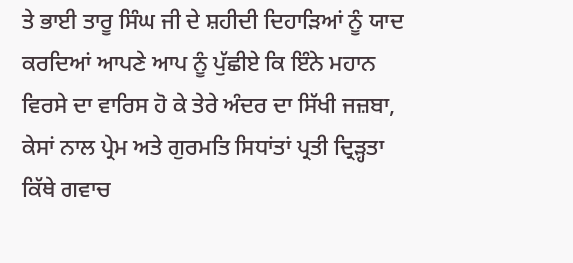ਤੇ ਭਾਈ ਤਾਰੂ ਸਿੰਘ ਜੀ ਦੇ ਸ਼ਹੀਦੀ ਦਿਹਾੜਿਆਂ ਨੂੰ ਯਾਦ ਕਰਦਿਆਂ ਆਪਣੇ ਆਪ ਨੂੰ ਪੁੱਛੀਏ ਕਿ ਇੰਨੇ ਮਹਾਨ ਵਿਰਸੇ ਦਾ ਵਾਰਿਸ ਹੋ ਕੇ ਤੇਰੇ ਅੰਦਰ ਦਾ ਸਿੱਖੀ ਜਜ਼ਬਾ, ਕੇਸਾਂ ਨਾਲ ਪ੍ਰੇਮ ਅਤੇ ਗੁਰਮਤਿ ਸਿਧਾਂਤਾਂ ਪ੍ਰਤੀ ਦ੍ਰਿੜ੍ਹਤਾ ਕਿੱਥੇ ਗਵਾਚ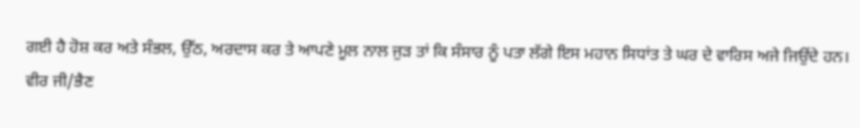ਗਈ ਹੈ ਹੋਸ਼ ਕਰ ਅਤੇ ਸੰਭਲ, ਉੱਠ, ਅਰਦਾਸ ਕਰ ਤੇ ਆਪਣੇ ਮੂਲ ਨਾਲ ਜੁੜ ਤਾਂ ਕਿ ਸੰਸਾਰ ਨੂੰ ਪਤਾ ਲੱਗੇ ਇਸ ਮਹਾਨ ਸਿਧਾਂਤ ਤੇ ਘਰ ਦੇ ਵਾਰਿਸ ਅਜੇ ਜਿਉਂਦੇ ਹਨ।
ਵੀਰ ਜੀ/ਭੈਣ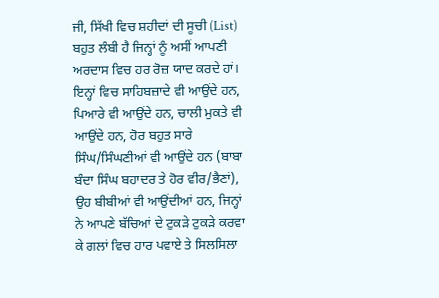ਜੀ, ਸਿੱਖੀ ਵਿਚ ਸ਼ਹੀਦਾਂ ਦੀ ਸੂਚੀ (List) ਬਹੁਤ ਲੰਬੀ ਹੈ ਜਿਨ੍ਹਾਂ ਨੂੰ ਅਸੀਂ ਆਪਣੀ ਅਰਦਾਸ ਵਿਚ ਹਰ ਰੋਜ਼ ਯਾਦ ਕਰਦੇ ਹਾਂ। ਇਨ੍ਹਾਂ ਵਿਚ ਸਾਹਿਬਜ਼ਾਦੇ ਵੀ ਆਉਂਦੇ ਹਨ, ਪਿਆਰੇ ਵੀ ਆਉਂਦੇ ਹਨ, ਚਾਲੀ ਮੁਕਤੇ ਵੀ ਆਉਂਦੇ ਹਨ, ਹੋਰ ਬਹੁਤ ਸਾਰੇ ਸਿੰਘ/ਸਿੰਘਣੀਆਂ ਵੀ ਆਉਂਦੇ ਹਨ (ਬਾਬਾ ਬੰਦਾ ਸਿੰਘ ਬਹਾਦਰ ਤੇ ਹੋਰ ਵੀਰ/ਭੈਣਾਂ), ਉਹ ਬੀਬੀਆਂ ਵੀ ਆਉਂਦੀਆਂ ਹਨ, ਜਿਨ੍ਹਾਂ ਨੇ ਆਪਣੇ ਬੱਚਿਆਂ ਦੇ ਟੁਕੜੇ ਟੁਕੜੇ ਕਰਵਾ ਕੇ ਗਲਾਂ ਵਿਚ ਹਾਰ ਪਵਾਏ ਤੇ ਸਿਲਸਿਲਾ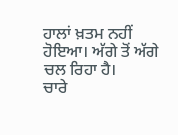ਹਾਲਾਂ ਖ਼ਤਮ ਨਹੀਂ ਹੋਇਆ। ਅੱਗੇ ਤੋਂ ਅੱਗੇ ਚਲ ਰਿਹਾ ਹੈ।
ਚਾਰੇ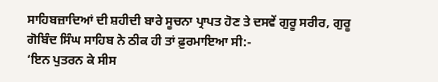ਸਾਹਿਬਜ਼ਾਦਿਆਂ ਦੀ ਸ਼ਹੀਦੀ ਬਾਰੇ ਸੂਚਨਾ ਪ੍ਰਾਪਤ ਹੋਣ ਤੇ ਦਸਵੇਂ ਗੁਰੂ ਸਰੀਰ, ਗੁਰੂ ਗੋਬਿੰਦ ਸਿੰਘ ਸਾਹਿਬ ਨੇ ਠੀਕ ਹੀ ਤਾਂ ਫ਼ੁਰਮਾਇਆ ਸੀ:-
‘ਇਨ ਪੁਤਰਨ ਕੇ ਸੀਸ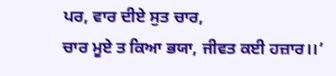ਪਰ, ਵਾਰ ਦੀਏ ਸੁਤ ਚਾਰ,
ਚਾਰ ਮੂਏ ਤ ਕਿਆ ਭਯਾ, ਜੀਵਤ ਕਈ ਹਜ਼ਾਰ।।’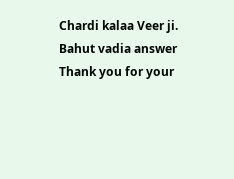Chardi kalaa Veer ji. Bahut vadia answer
Thank you for your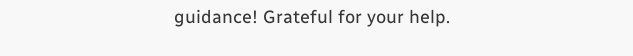guidance! Grateful for your help.